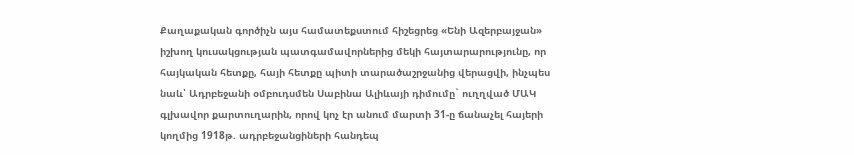Քաղաքական գործիչն այս համատեքստում հիշեցրեց «Ենի Ազերբայջան» իշխող կուսակցության պատգամավորներից մեկի հայտարարությունը, որ հայկական հետքը, հայի հետքը պիտի տարածաշրջանից վերացվի, ինչպես նաև՝ Ադրբեջանի օմբուդսմեն Սաբինա Ալիևայի դիմումը` ուղղված ՄԱԿ գլխավոր քարտուղարին, որով կոչ էր անում մարտի 31-ը ճանաչել հայերի կողմից 1918թ. ադրբեջանցիների հանդեպ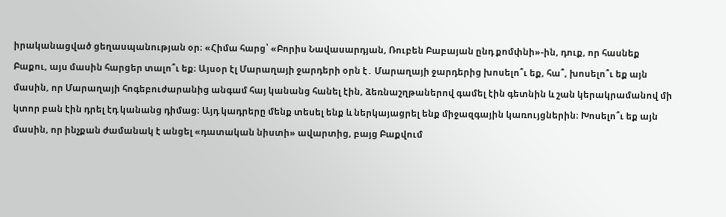իրականացված ցեղասպանության օր։ «Հիմա հարց՝ «Բորիս Նավասարդյան, Ռուբեն Բաբայան ընդ քոմփնի»-ին, դուք, որ հասնեք Բաքու, այս մասին հարցեր տալո՞ւ եք։ Այսօր էլ Մարաղայի ջարդերի օրն է․ Մարաղայի ջարդերից խոսելո՞ւ եք, հա՞, խոսելո՞ւ եք այն մասին, որ Մարաղայի հոգեբուժարանից անգամ հայ կանանց հանել էին, ձեռնաշղթաներով գամել էին գետնին և շան կերակրամանով մի կտոր բան էին դրել էդ կանանց դիմաց։ Այդ կադրերը մենք տեսել ենք և ներկայացրել ենք միջազգային կառույցներին։ Խոսելո՞ւ եք այն մասին, որ ինչքան ժամանակ է անցել «դատական նիստի» ավարտից, բայց Բաքվում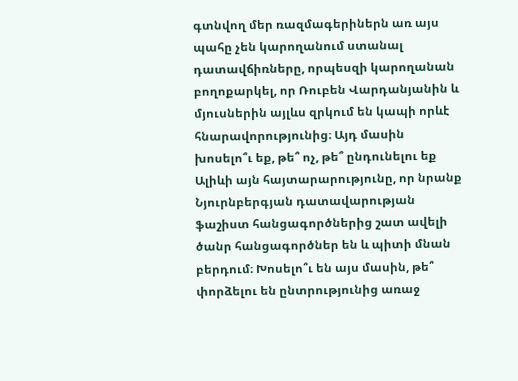գտնվող մեր ռազմագերիներն առ այս պահը չեն կարողանում ստանալ դատավճիռները, որպեսզի կարողանան բողոքարկել, որ Ռուբեն Վարդանյանին և մյուսներին այլևս զրկում են կապի որևէ հնարավորությունից։ Այդ մասին խոսելո՞ւ եք, թե՞ ոչ, թե՞ ընդունելու եք Ալիևի այն հայտարարությունը, որ նրանք Նյուրնբերգյան դատավարության ֆաշիստ հանցագործներից շատ ավելի ծանր հանցագործներ են և պիտի մնան բերդում։ Խոսելո՞ւ են այս մասին, թե՞ փորձելու են ընտրությունից առաջ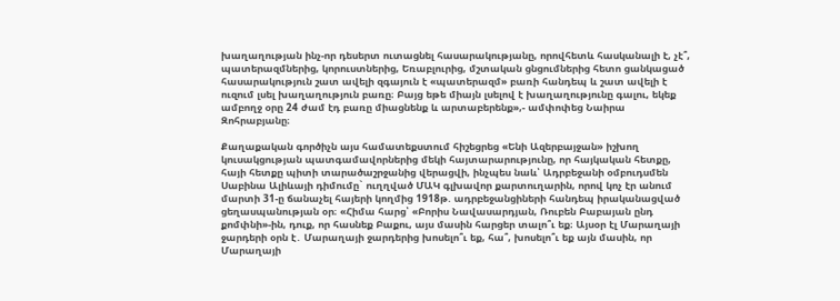խաղաղության ինչ-որ դեսերտ ուտացնել հասարակությանը, որովհետև հասկանալի է, չէ՞, պատերազմներից, կորուստներից, Եռաբլուրից, մշտական ցնցումներից հետո ցանկացած հասարակություն շատ ավելի զգայուն է «պատերազմ» բառի հանդեպ և շատ ավելի է ուզում լսել խաղաղություն բառը։ Բայց եթե միայն լսելով է խաղաղությունը գալու, եկեք ամբողջ օրը 24 ժամ էդ բառը միացնենք և արտաբերենք»,- ամփոփեց Նաիրա Զոհրաբյանը։

Քաղաքական գործիչն այս համատեքստում հիշեցրեց «Ենի Ազերբայջան» իշխող կուսակցության պատգամավորներից մեկի հայտարարությունը, որ հայկական հետքը, հայի հետքը պիտի տարածաշրջանից վերացվի, ինչպես նաև՝ Ադրբեջանի օմբուդսմեն Սաբինա Ալիևայի դիմումը` ուղղված ՄԱԿ գլխավոր քարտուղարին, որով կոչ էր անում մարտի 31-ը ճանաչել հայերի կողմից 1918թ. ադրբեջանցիների հանդեպ իրականացված ցեղասպանության օր։ «Հիմա հարց՝ «Բորիս Նավասարդյան, Ռուբեն Բաբայան ընդ քոմփնի»-ին, դուք, որ հասնեք Բաքու, այս մասին հարցեր տալո՞ւ եք։ Այսօր էլ Մարաղայի ջարդերի օրն է․ Մարաղայի ջարդերից խոսելո՞ւ եք, հա՞, խոսելո՞ւ եք այն մասին, որ Մարաղայի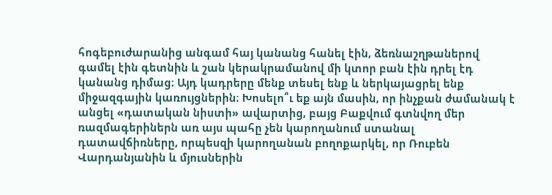հոգեբուժարանից անգամ հայ կանանց հանել էին, ձեռնաշղթաներով գամել էին գետնին և շան կերակրամանով մի կտոր բան էին դրել էդ կանանց դիմաց։ Այդ կադրերը մենք տեսել ենք և ներկայացրել ենք միջազգային կառույցներին։ Խոսելո՞ւ եք այն մասին, որ ինչքան ժամանակ է անցել «դատական նիստի» ավարտից, բայց Բաքվում գտնվող մեր ռազմագերիներն առ այս պահը չեն կարողանում ստանալ դատավճիռները, որպեսզի կարողանան բողոքարկել, որ Ռուբեն Վարդանյանին և մյուսներին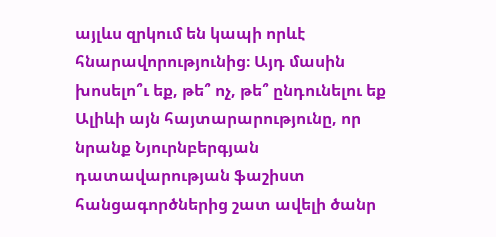այլևս զրկում են կապի որևէ հնարավորությունից։ Այդ մասին խոսելո՞ւ եք, թե՞ ոչ, թե՞ ընդունելու եք Ալիևի այն հայտարարությունը, որ նրանք Նյուրնբերգյան դատավարության ֆաշիստ հանցագործներից շատ ավելի ծանր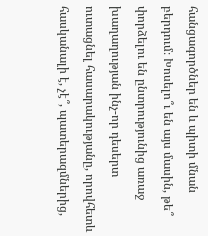հանցագործներ են և պիտի մնան բերդում։ Խոսելո՞ւ են այս մասին, թե՞ փորձելու են ընտրությունից առաջ խաղաղության ինչ-որ դեսերտ ուտացնել հասարակությանը, որովհետև հասկանալի է, չէ՞, պատերազմներից,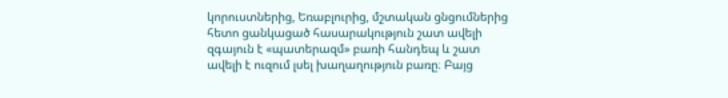կորուստներից, Եռաբլուրից, մշտական ցնցումներից հետո ցանկացած հասարակություն շատ ավելի զգայուն է «պատերազմ» բառի հանդեպ և շատ ավելի է ուզում լսել խաղաղություն բառը։ Բայց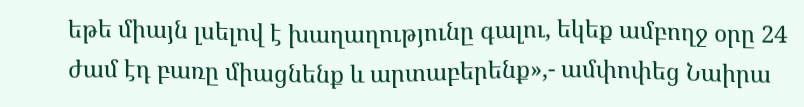եթե միայն լսելով է խաղաղությունը գալու, եկեք ամբողջ օրը 24 ժամ էդ բառը միացնենք և արտաբերենք»,- ամփոփեց Նաիրա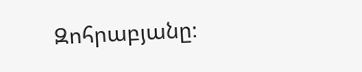Զոհրաբյանը։